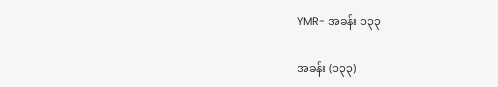YMR- အခန်း ၁၃၃

အခန်း (၁၃၃)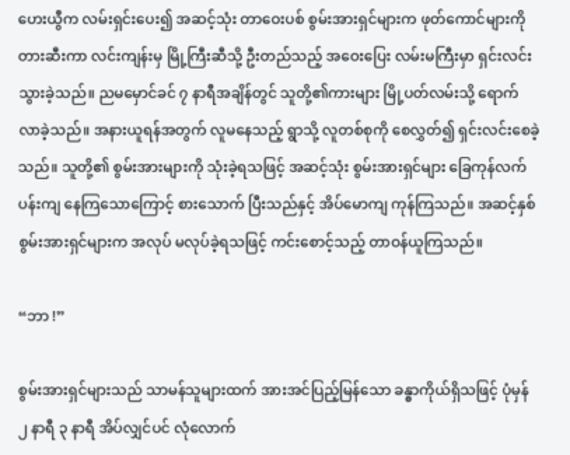ဟေးယွီက လမ်းရှင်းပေး၍ အဆင့်သုံး တာဝေးပစ် စွမ်းအားရှင်များက ဖုတ်ကောင်များကို တားဆီးကာ လင်းကျန်းမှ မြို့ကြီးဆီသို့ ဦးတည်သည့် အဝေးပြေး လမ်းမကြီးမှာ ရှင်းလင်း သွားခဲ့သည်။ ညမမှောင်ခင် ၇ နာရီအချိန်တွင် သူတို့၏ကားများ မြို့ပတ်လမ်းသို့ ရောက်လာခဲ့သည်။ အနားယူရန်အတွက် လူမနေသည့် ရွာသို့ လူတစ်စုကို စေလွှတ်၍ ရှင်းလင်းစေခဲ့သည်။ သူတို့၏ စွမ်းအားများကို သုံးခဲ့ရသဖြင့် အဆင့်သုံး စွမ်းအားရှင်များ ခြေကုန်လက်ပန်းကျ နေကြသောကြောင့် စားသောက် ပြီးသည်နှင့် အိပ်မောကျ ကုန်ကြသည်။ အဆင့်နှစ် စွမ်းအားရှင်များက အလုပ် မလုပ်ခဲ့ရသဖြင့် ကင်းစောင့်သည့် တာဝန်ယူကြသည်။

“ဘာ !”

စွမ်းအားရှင်များသည် သာမန်သူများထက် အားအင်ပြည့်မြန်သော ခန္ဓာကိုယ်ရှိသဖြင့် ပုံမှန် ၂ နာရီ ၃ နာရီ အိပ်လျှင်ပင် လုံလောက်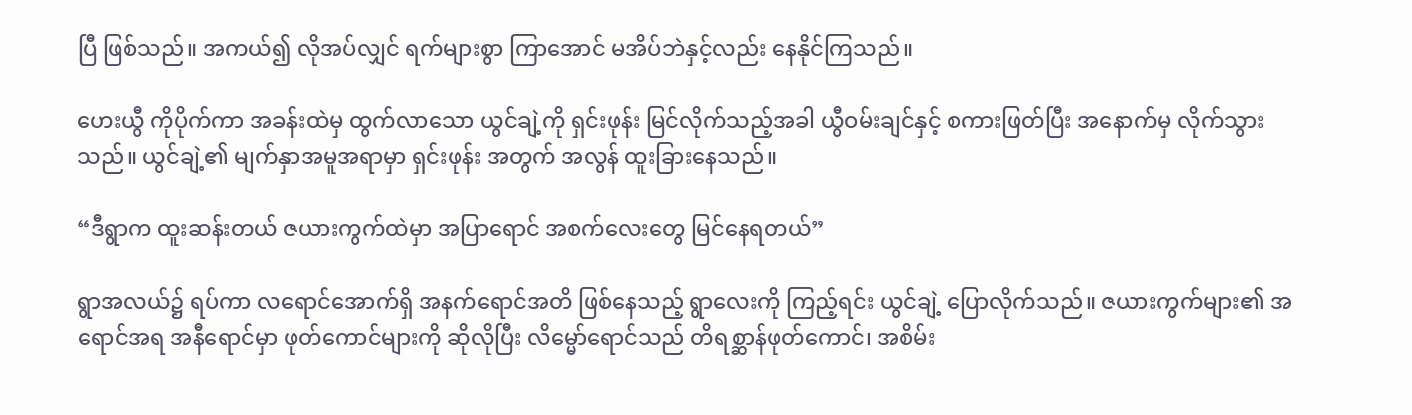ပြီ ဖြစ်သည်။ အကယ်၍ လိုအပ်လျှင် ရက်များစွာ ကြာအောင် မအိပ်ဘဲနှင့်လည်း နေနိုင်ကြသည်။

ဟေးယွီ ကိုပိုက်ကာ အခန်းထဲမှ ထွက်လာသော ယွင်ချဲ့ကို ရှင်းဖုန်း မြင်လိုက်သည့်အခါ ယွီဝမ်းချင်နှင့် စကားဖြတ်ပြီး အနောက်မှ လိုက်သွားသည်။ ယွင်ချဲ့၏ မျက်နှာအမူအရာမှာ ရှင်းဖုန်း အတွက် အလွန် ထူးခြားနေသည်။

“ဒီရွာက ထူးဆန်းတယ် ဇယားကွက်ထဲမှာ အပြာရောင် အစက်လေးတွေ မြင်နေရတယ်”

ရွာအလယ်၌ ရပ်ကာ လရောင်အောက်ရှိ အနက်ရောင်အတိ ဖြစ်နေသည့် ရွာလေးကို ကြည့်ရင်း ယွင်ချဲ့ ပြောလိုက်သည်။ ဇယားကွက်များ၏ အရောင်အရ အနီရောင်မှာ ဖုတ်ကောင်များကို ဆိုလိုပြီး လိမ္မော်ရောင်သည် တိရစ္ဆာန်ဖုတ်ကောင်၊ အစိမ်း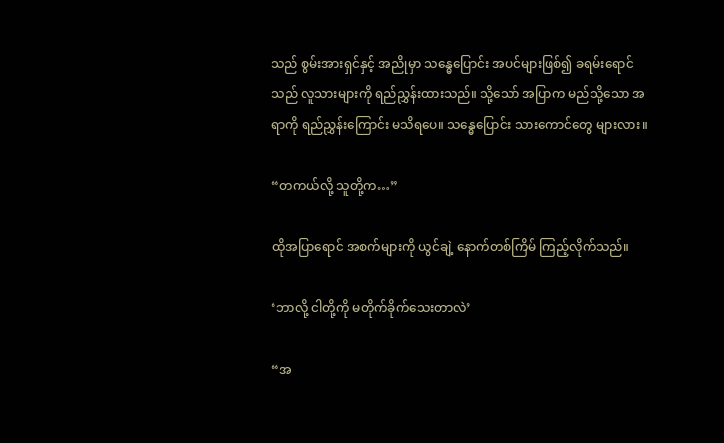သည် စွမ်းအားရှင်နှင့် အညိုမှာ သန္ဓေပြောင်း အပင်များဖြစ်၍ ခရမ်းရောင်သည် လူသားများကို ရည်ညွှန်းထားသည်။ သို့သော် အပြာက မည်သို့သော အရာကို ရည်ညွှန်းကြောင်း မသိရပေ။ သန္ဓေပြောင်း သားကောင်တွေ များလား။

“တကယ်လို့ သူတို့က…”

ထိုအပြာရောင် အစက်များကို ယွင်ချဲ့ နောက်တစ်ကြိမ် ကြည့်လိုက်သည်။

‘ဘာလို့ ငါတို့ကို မတိုက်ခိုက်သေးတာလဲ’

“အ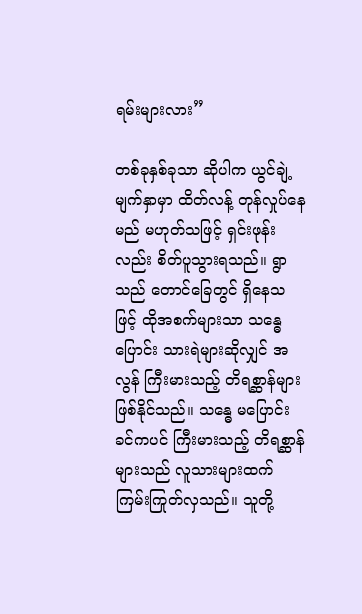ရမ်းများလား”

တစ်ခုနှစ်ခုသာ ဆိုပါက ယွင်ချဲ့ မျက်နှာမှာ ထိတ်လန့် တုန်လှုပ်နေမည် မဟုတ်သဖြင့် ရှင်းဖုန်းလည်း စိတ်ပူသွားရသည်။ ရွာသည် တောင်ခြေတွင် ရှိနေသဖြင့် ထိုအစက်များသာ သန္ဓေပြောင်း သားရဲများဆိုလျှင် အလွန် ကြီးမားသည့် တိရစ္ဆာန်များ ဖြစ်နိုင်သည်။ သန္ဓေ မပြောင်းခင်ကပင် ကြီးမားသည့် တိရစ္ဆာန်များသည် လူသားများထက် ကြမ်းကြုတ်လှသည်။ သူတို့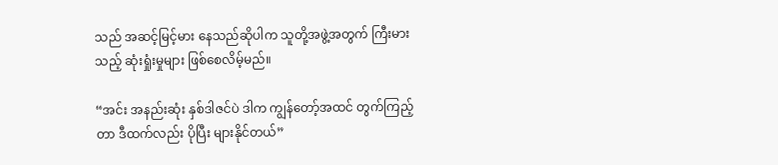သည် အဆင့်မြင့်မား နေသည်ဆိုပါက သူတို့အဖွဲ့အတွက် ကြီးမားသည့် ဆုံးရှုံးမှုများ ဖြစ်စေလိမ့်မည်။

“အင်း အနည်းဆုံး နှစ်ဒါဇင်ပဲ ဒါက ကျွန်တော့်အထင် တွက်ကြည့်တာ ဒီထက်လည်း ပိုပြီး များနိုင်တယ်”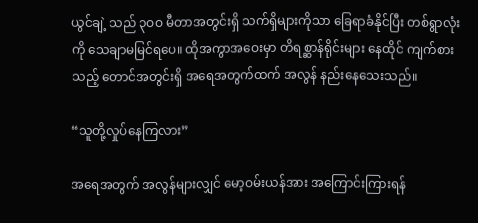ယွင်ချဲ့ သည် ၃ဝဝ မီတာအတွင်းရှိ သက်ရှိများကိုသာ ခြေရာခံနိုင်ပြီး တစ်ရွာလုံးကို သေချာမမြင်ရပေ။ ထိုအကွာအဝေးမှာ တိရစ္ဆာန်ရိုင်းများ နေထိုင် ကျက်စားသည့် တောင်အတွင်းရှိ အရေအတွက်ထက် အလွန် နည်းနေသေးသည်။

“သူတို့လှုပ်နေကြလား”

အရေအတွက် အလွန်များလျှင် မော့ဝမ်းယန်အား အကြောင်းကြားရန်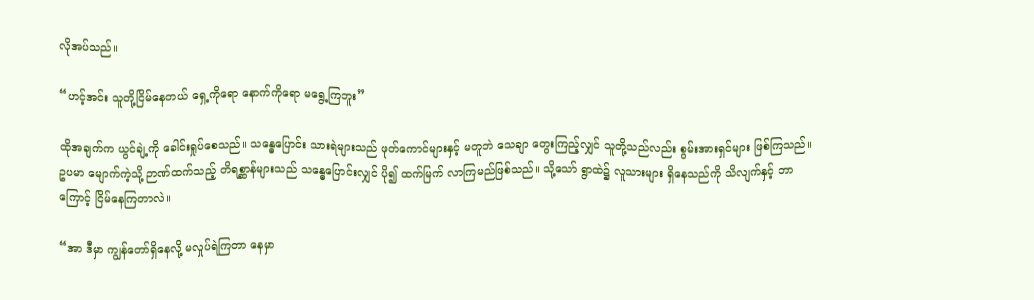လိုအပ်သည်။

“ဟင့်အင်း သူတို့ငြိမ်နေတယ် ရှေ့ကိုရော နောက်ကိုရော မရွေ့ကြဘူး”

ထိုအချက်က ယွင်ချဲ့ကို ခေါင်းရှုပ်စေသည်။ သန္ဓေပြောင်း သားရဲများသည် ဖုတ်ကောင်များနှင့် မတူဘဲ သေချာ တွေးကြည့်လျှင် သူတို့သည်လည်း စွမ်းအားရှင်များ ဖြစ်ကြသည်။ ဥပမာ မျောက်ကဲ့သို့ ဉာဏ်ထက်သည့် တိရစ္ဆာန်များသည် သန္ဓေပြောင်းလျှင် ပို၍ ထက်မြက် လာကြမည်ဖြစ်သည်။ သို့သော် ရွာထဲ၌ လူသားများ ရှိနေသည်ကို သိလျက်နှင့် ဘာကြောင့် ငြိမ်နေကြတာလဲ။

“အာ ဒီမှာ ကျွန်တော်ရှိနေလို့ မလှုပ်ရဲကြတာ နေမှာ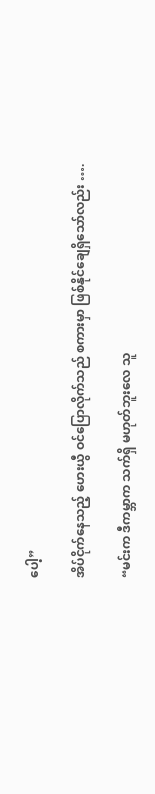ပေါ့”

အိပ်ငိုက်နေသည့် ဟေးယွီ ဝင်ပြောလိုက်သည် စကားမှာ ဖြစ်နိုင်ချေရှိသော်လည်း ….

“မင်းက ဒီကမ္ဘာက သက်ရှိ မဟုတ်ဘူးလေ သူ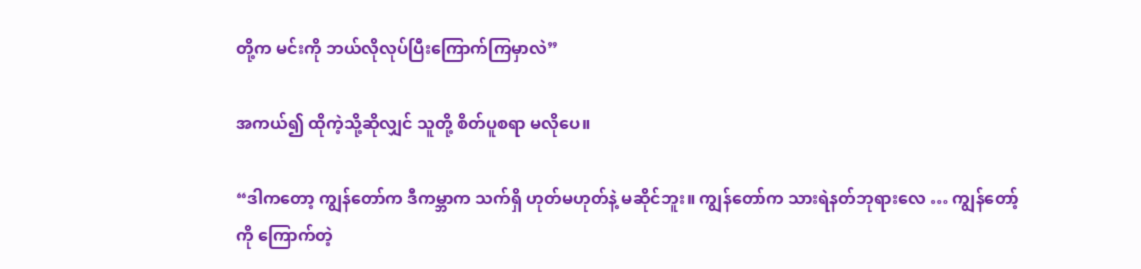တို့က မင်းကို ဘယ်လိုလုပ်ပြီးကြောက်ကြမှာလဲ”

အကယ်၍ ထိုကဲ့သို့ဆိုလျှင် သူတို့ စိတ်ပူစရာ မလိုပေ။

“ဒါကတော့ ကျွန်တော်က ဒီကမ္ဘာက သက်ရှိ ဟုတ်မဟုတ်နဲ့ မဆိုင်ဘူး။ ကျွန်တော်က သားရဲနတ်ဘုရားလေ … ကျွန်တော့်ကို ကြောက်တဲ့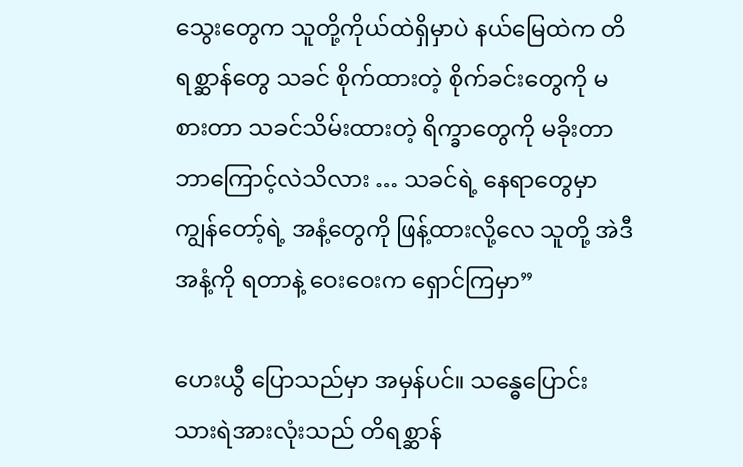သွေးတွေက သူတို့ကိုယ်ထဲရှိမှာပဲ နယ်မြေထဲက တိရစ္ဆာန်တွေ သခင် စိုက်ထားတဲ့ စိုက်ခင်းတွေကို မစားတာ သခင်သိမ်းထားတဲ့ ရိက္ခာတွေကို မခိုးတာ ဘာကြောင့်လဲသိလား … သခင်ရဲ့ နေရာတွေမှာ ကျွန်တော့်ရဲ့ အနံ့တွေကို ဖြန့်ထားလို့လေ သူတို့ အဲဒီအနံ့ကို ရတာနဲ့ ဝေးဝေးက ရှောင်ကြမှာ”

ဟေးယွီ ပြောသည်မှာ အမှန်ပင်။ သန္ဓေပြောင်း သားရဲအားလုံးသည် တိရစ္ဆာန်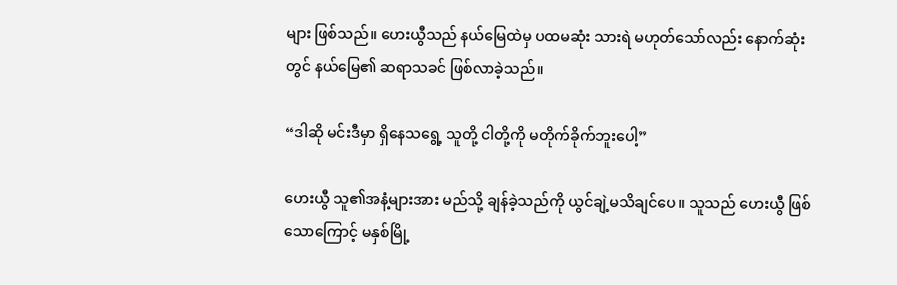များ ဖြစ်သည်။ ဟေးယွီသည် နယ်မြေထဲမှ ပထမဆုံး သားရဲ မဟုတ်သော်လည်း နောက်ဆုံးတွင် နယ်မြေ၏ ဆရာသခင် ဖြစ်လာခဲ့သည်။

“ဒါဆို မင်းဒီမှာ ရှိနေသရွေ့ သူတို့ ငါတို့ကို မတိုက်ခိုက်ဘူးပေါ့”

ဟေးယွီ သူ၏အနံ့များအား မည်သို့ ချန်ခဲ့သည်ကို ယွင်ချဲ့မသိချင်ပေ။ သူသည် ဟေးယွီ ဖြစ်သောကြောင့် မနှစ်မြို့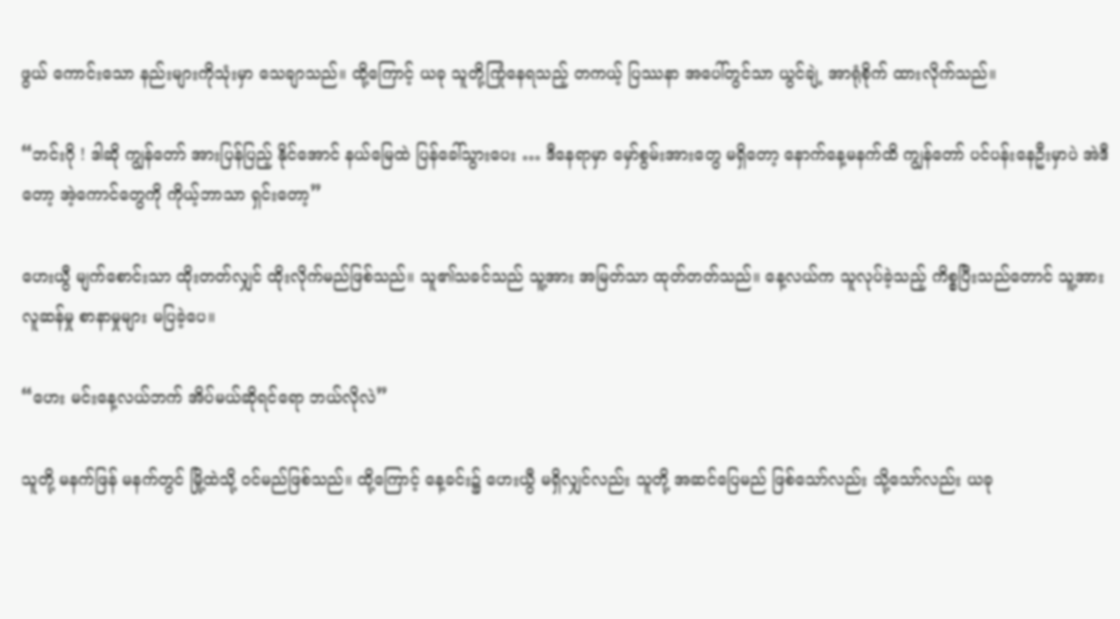ဖွယ် ကောင်းသော နည်းများကိုသုံးမှာ သေချာသည်။ ထို့ကြောင့် ယခု သူတို့ကြုံနေရသည့် တကယ့် ပြဿနာ အပေါ်တွင်သာ ယွင်ချဲ့ အာရုံစိုက် ထားလိုက်သည်။

“ဘင်းဂို ! ဒါဆို ကျွန်တော် အားပြန်ပြည့် နိုင်အောင် နယ်မြေထဲ ပြန်ခေါ်သွားပေး … ဒီနေရာမှာ မှော်စွမ်းအားတွေ မရှိတော့ နောက်နေ့မနက်ထိ ကျွန်တော် ပင်ပန်းနေဦးမှာပဲ အဲဒီတော့ အဲ့ကောင်တွေကို ကိုယ့်ဘာသာ ရှင်းတော့”

ဟေးယွီ မျက်စောင်းသာ ထိုးတတ်လျှင် ထိုးလိုက်မည်ဖြစ်သည်။ သူ၏သခင်သည် သူ့အား အမြတ်သာ ထုတ်တတ်သည်။ နေ့လယ်က သူလုပ်ခဲ့သည့် ကိစ္စပြီးသည်တောင် သူ့အား လူဆန်မှု စာနာမှုများ မပြခဲ့ပေ။

“ဟေး မင်းနေ့လယ်ဘက် အိပ်မယ်ဆိုရင်ရော ဘယ်လိုလဲ”

သူတို့ မနက်ဖြန် မနက်တွင် မြို့ထဲသို့ ဝင်မည်ဖြစ်သည်။ ထို့ကြောင့် နေ့ခင်း၌ ဟေးယွီ မရှိလျှင်လည်း သူတို့ အဆင်ပြေမည် ဖြစ်သော်လည်း သို့သော်လည်း ယခု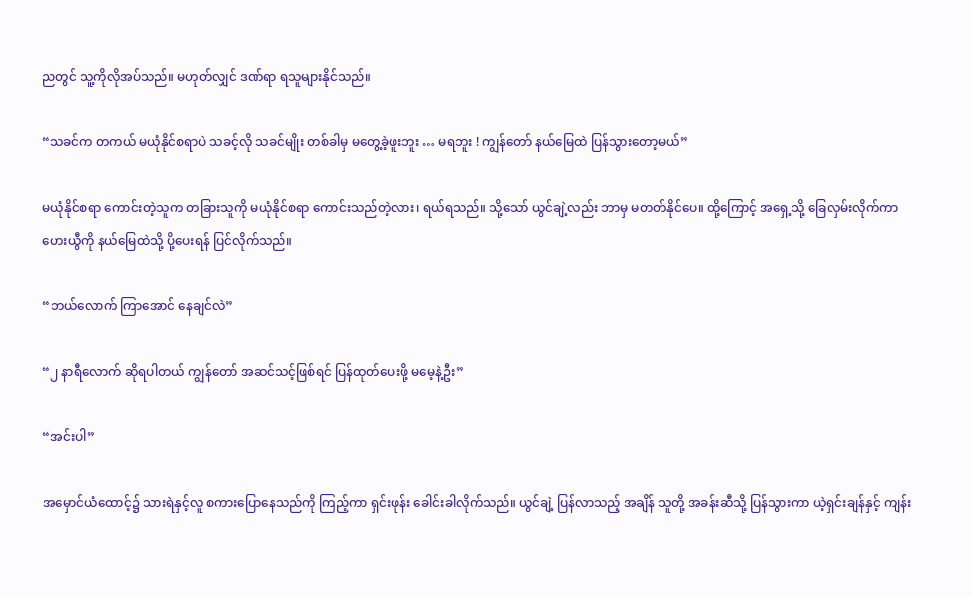ညတွင် သူ့ကိုလိုအပ်သည်။ မဟုတ်လျှင် ဒဏ်ရာ ရသူများနိုင်သည်။

“သခင်က တကယ် မယုံနိုင်စရာပဲ သခင့်လို သခင်မျိုး တစ်ခါမှ မတွေ့ခဲ့ဖူးဘူး … မရဘူး ! ကျွန်တော် နယ်မြေထဲ ပြန်သွားတော့မယ်”

မယုံနိုင်စရာ ကောင်းတဲ့သူက တခြားသူကို မယုံနိုင်စရာ ကောင်းသည်တဲ့လား၊ ရယ်ရသည်။ သို့သော် ယွင်ချဲ့လည်း ဘာမှ မတတ်နိုင်ပေ။ ထို့ကြောင့် အရှေ့သို့ ခြေလှမ်းလိုက်ကာ ဟေးယွီကို နယ်မြေထဲသို့ ပို့ပေးရန် ပြင်လိုက်သည်။

“ဘယ်လောက် ကြာအောင် နေချင်လဲ”

“၂ နာရီလောက် ဆိုရပါတယ် ကျွန်တော် အဆင်သင့်ဖြစ်ရင် ပြန်ထုတ်ပေးဖို့ မမေ့နဲ့ဦး”

“အင်းပါ”

အမှောင်ယံထောင့်၌ သားရဲနှင့်လူ စကားပြောနေသည်ကို ကြည့်ကာ ရှင်းဖုန်း ခေါင်းခါလိုက်သည်။ ယွင်ချဲ့ ပြန်လာသည့် အချိန် သူတို့ အခန်းဆီသို့ ပြန်သွားကာ ယဲ့ရှင်းချန်နှင့် ကျန်း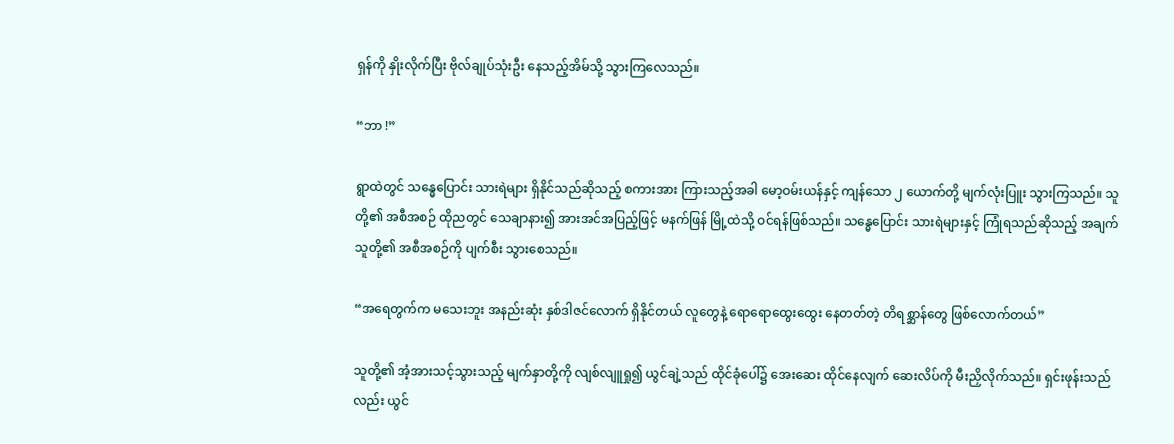ရှန်ကို နှိုးလိုက်ပြီး ဗိုလ်ချုပ်သုံးဦး နေသည့်အိမ်သို့ သွားကြလေသည်။

“ဘာ !”

ရွာထဲတွင် သန္ဓေပြောင်း သားရဲများ ရှိနိုင်သည်ဆိုသည့် စကားအား ကြားသည့်အခါ မော့ဝမ်းယန်နှင့် ကျန်သော ၂ ယောက်တို့ မျက်လုံးပြူး သွားကြသည်။ သူတို့၏ အစီအစဉ် ထိုညတွင် သေချာနား၍ အားအင်အပြည့်ဖြင့် မနက်ဖြန် မြို့ထဲသို့ ဝင်ရန်ဖြစ်သည်။ သန္ဓေပြောင်း သားရဲများနှင့် ကြုံရသည်ဆိုသည့် အချက် သူတို့၏ အစီအစဉ်ကို ပျက်စီး သွားစေသည်။

“အရေတွက်က မသေးဘူး အနည်းဆုံး နှစ်ဒါဇင်လောက် ရှိနိုင်တယ် လူတွေနဲ့ ရောရောထွေးထွေး နေတတ်တဲ့ တိရစ္ဆာန်တွေ ဖြစ်လောက်တယ်”

သူတို့၏ အံ့အားသင့်သွားသည့် မျက်နှာတို့ကို လျစ်လျူရှု၍ ယွင်ချဲ့သည် ထိုင်ခုံပေါ်၌ အေးဆေး ထိုင်နေလျက် ဆေးလိပ်ကို မီးညှိလိုက်သည်။ ရှင်းဖုန်းသည်လည်း ယွင်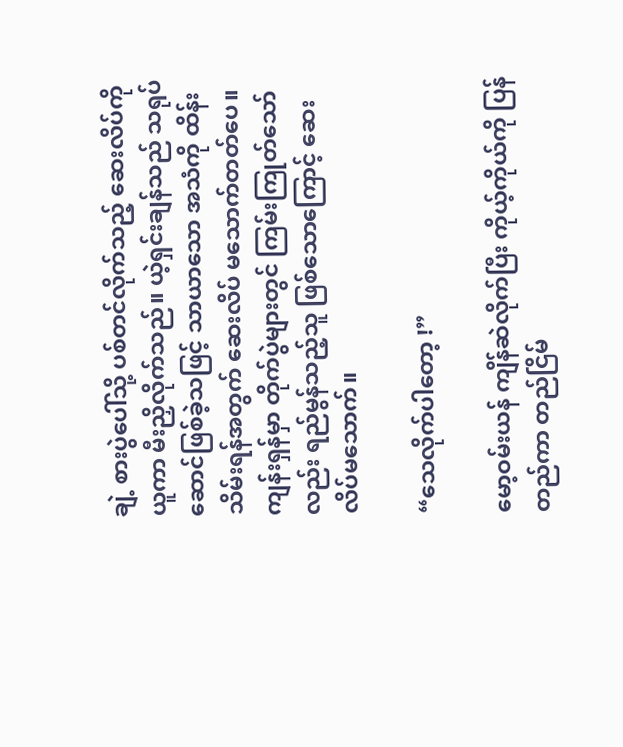ချဲ့ စားပွဲပေါ်သို့ ပစ်တင်လိုက်သည့် ဆေးလိပ်ကိုယူကာ မီးညှိလိုက်သည်။ ယဲ့ရှင်းချန်သည် သရုပ်ဆောင်ဖြစ်ခဲ့သဖြင့် သာယာသော အသံကို ထိန်းသိမ်းရန်အတွက် ဆေးလိပ် မသောက်တတ်ပေ။ ကျန်းရှန်မှာ တိုက်ပွဲများတွင် ကြမ်းကြုတ်သော်လည်း ရည်မွန်သည့်သူ ဖြစ်သောကြောင့် ဆေးလိပ်မသောက်။

“သေလိုက်ပါတော့ !”

မော့ဝမ်းယန် ကျိန်ဆဲလိုက်ပြီး ကိုယ့်ကိုယ်ကို ပြန်တည်ကာ တည်ငြိမ်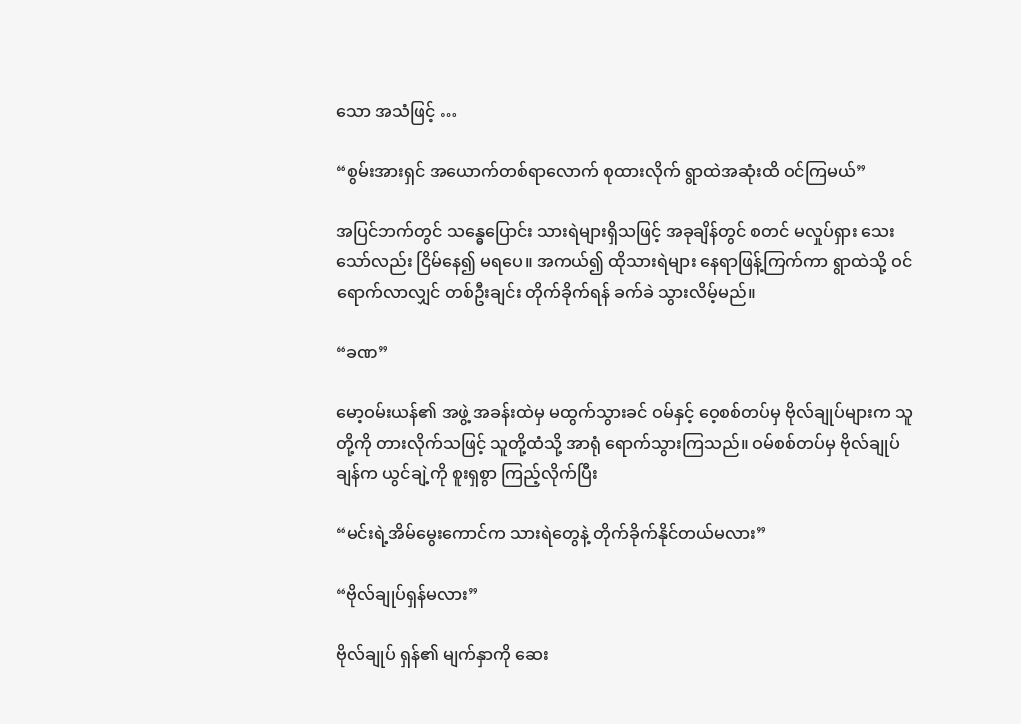သော အသံဖြင့် …

“စွမ်းအားရှင် အယောက်တစ်ရာလောက် စုထားလိုက် ရွာထဲအဆုံးထိ ဝင်ကြမယ်”

အပြင်ဘက်တွင် သန္ဓေပြောင်း သားရဲများရှိသဖြင့် အခုချိန်တွင် စတင် မလှုပ်ရှား သေးသော်လည်း ငြိမ်နေ၍ မရပေ။ အကယ်၍ ထိုသားရဲများ နေရာဖြန့်ကြက်ကာ ရွာထဲသို့ ဝင်ရောက်လာလျှင် တစ်ဦးချင်း တိုက်ခိုက်ရန် ခက်ခဲ သွားလိမ့်မည်။

“ခဏ”

မော့ဝမ်းယန်၏ အဖွဲ့ အခန်းထဲမှ မထွက်သွားခင် ဝမ်နှင့် ဝေ့စစ်တပ်မှ ဗိုလ်ချုပ်များက သူတို့ကို တားလိုက်သဖြင့် သူတို့ထံသို့ အာရုံ ရောက်သွားကြသည်။ ဝမ်စစ်တပ်မှ ဗိုလ်ချုပ် ချန်က ယွင်ချဲ့ကို စူးရှစွာ ကြည့်လိုက်ပြီး

“မင်းရဲ့အိမ်မွေးကောင်က သားရဲတွေနဲ့ တိုက်ခိုက်နိုင်တယ်မလား”

“ဗိုလ်ချုပ်ရှန်မလား”

ဗိုလ်ချုပ် ရှန်၏ မျက်နှာကို ဆေး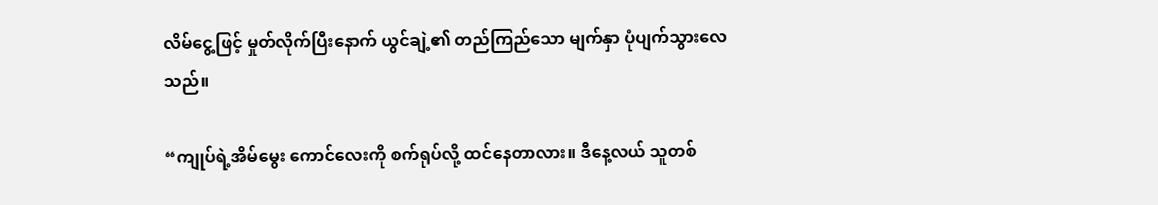လိမ်ငွေ့ဖြင့် မှုတ်လိုက်ပြီးနောက် ယွင်ချဲ့၏ တည်ကြည်သော မျက်နှာ ပုံပျက်သွားလေသည်။

“ကျုပ်ရဲ့အိမ်မွေး ကောင်လေးကို စက်ရုပ်လို့ ထင်နေတာလား။ ဒီနေ့လယ် သူတစ်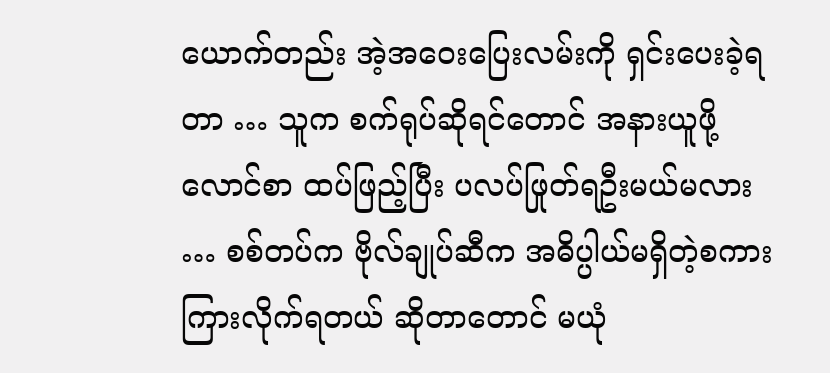ယောက်တည်း အဲ့အဝေးပြေးလမ်းကို ရှင်းပေးခဲ့ရတာ … သူက စက်ရုပ်ဆိုရင်တောင် အနားယူဖို့ လောင်စာ ထပ်ဖြည့်ပြီး ပလပ်ဖြုတ်ရဦးမယ်မလား … စစ်တပ်က ဗိုလ်ချုပ်ဆီက အဓိပ္ပါယ်မရှိတဲ့စကား ကြားလိုက်ရတယ် ဆိုတာတောင် မယုံ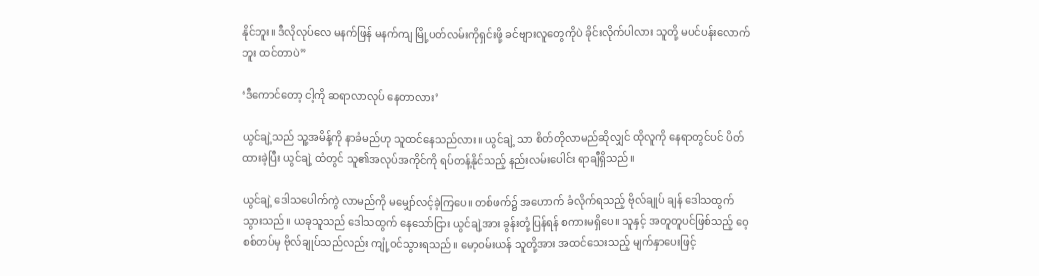နိုင်ဘူး။ ဒီလိုလုပ်လေ မနက်ဖြန် မနက်ကျ မြို့ပတ်လမ်းကိုရှင်းဖို့ ခင်ဗျားလူတွေကိုပဲ ခိုင်းလိုက်ပါလား သူတို့ မပင်ပန်းလောက်ဘူး ထင်တာပဲ”

‘ဒီကောင်တော့ ငါ့ကို ဆရာလာလုပ် နေတာလား’

ယွင်ချဲ့သည် သူ့အမိန့်ကို နာခံမည်ဟု သူထင်နေသည်လား။ ယွင်ချဲ့ သာ စိတ်တိုလာမည်ဆိုလျှင် ထိုလူကို နေရာတွင်ပင် ပိတ်ထားခဲ့ပြီး ယွင်ချဲ့ ထံတွင် သူ၏အလုပ်အကိုင်ကို ရပ်တန့်နိုင်သည့် နည်းလမ်းပေါင်း ရာချီရှိသည်။

ယွင်ချဲ့ ဒေါသပေါက်ကွဲ လာမည်ကို မမျှော်လင့်ခဲ့ကြပေ။ တစ်ဖက်၌ အဟောက် ခံလိုက်ရသည့် ဗိုလ်ချုပ် ချန် ဒေါသထွက် သွားသည်။ ယခုသူသည် ဒေါသထွက် နေသော်ငြား ယွင်ချဲ့အား ခွန်းတုံ့ပြန်ရန် စကားမရှိပေ။ သူနှင့် အတူတူပင်ဖြစ်သည့် ဝေ့စစ်တပ်မှ ဗိုလ်ချုပ်သည်လည်း ကျုံ့ဝင်သွားရသည်။ မော့ဝမ်းယန် သူတို့အား အထင်သေးသည့် မျက်နှာပေးဖြင့်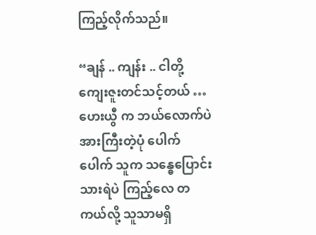ကြည့်လိုက်သည်။

“ချန် .. ကျန်း .. ငါတို့ ကျေးဇူးတင်သင့်တယ် … ဟေးယွီ က ဘယ်လောက်ပဲ အားကြီးတဲ့ပုံ ပေါက်ပေါက် သူက သန္ဓေပြောင်းသားရဲပဲ ကြည့်လေ တကယ်လို့ သူသာမရှိ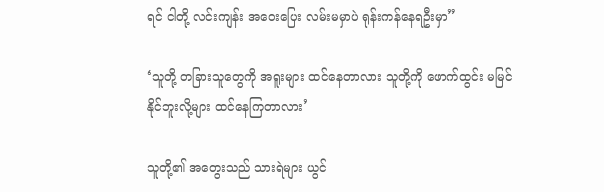ရင် ငါတို့ လင်းကျန်း အဝေးပြေး လမ်းမမှာပဲ ရုန်းကန်နေရဦးမှာ”

‘သူတို့ တခြားသူတွေကို အရူးများ ထင်နေတာလား သူတို့ကို ဖောက်ထွင်း မမြင်နိုင်ဘူးလို့များ ထင်နေကြတာလား’

သူတို့၏ အတွေးသည် သားရဲများ ယွင်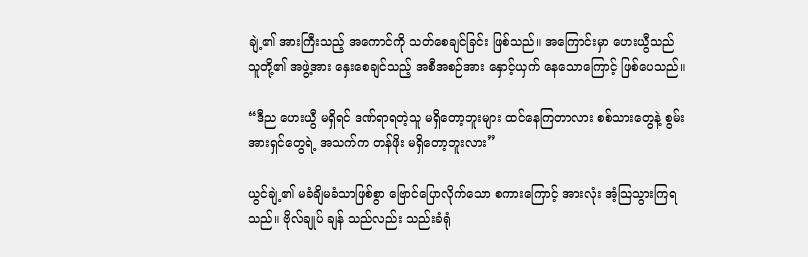ချဲ့၏ အားကြီးသည့် အကောင်ကို သတ်စေချင်ခြင်း ဖြစ်သည်။ အကြောင်းမှာ ဟေးယွီသည် သူတို့၏ အဖွဲ့အား နှေးစေချင်သည့် အစီအစဉ်အား နှောင့်ယှက် နေသောကြောင့် ဖြစ်ပေသည်။

“ဒီည ဟေးယွီ မရှိရင် ဒဏ်ရာရတဲ့သူ မရှိတော့ဘူးများ ထင်နေကြတာလား စစ်သားတွေနဲ့ စွမ်းအားရှင်တွေရဲ့ အသက်က တန်ဖိုး မရှိတော့ဘူးလား”

ယွင်ချဲ့၏ မခံချိမခံသာဖြစ်စွာ ဗြောင်ပြောလိုက်သော စကားကြောင့် အားလုံး အံ့သြသွားကြရသည်။ ဗိုလ်ချုပ် ချန် သည်လည်း သည်းခံရုံ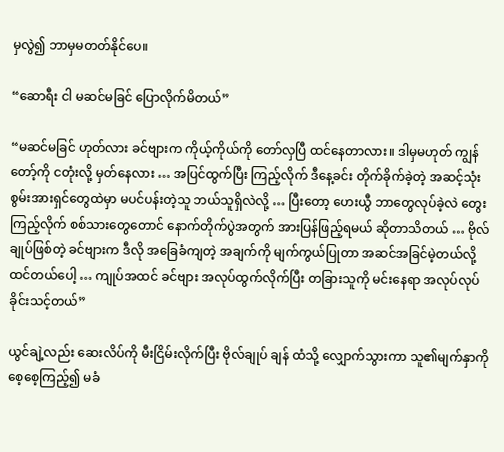မှလွဲ၍ ဘာမှမတတ်နိုင်ပေ။

“ဆောရီး ငါ မဆင်မခြင် ပြောလိုက်မိတယ်”

“မဆင်မခြင် ဟုတ်လား ခင်ဗျားက ကိုယ့်ကိုယ်ကို တော်လှပြီ ထင်နေတာလား။ ဒါမှမဟုတ် ကျွန်တော့်ကို ငတုံးလို့ မှတ်နေလား … အပြင်ထွက်ပြီး ကြည့်လိုက် ဒီနေ့ခင်း တိုက်ခိုက်ခဲ့တဲ့ အဆင့်သုံး စွမ်းအားရှင်တွေထဲမှာ မပင်ပန်းတဲ့သူ ဘယ်သူရှိလဲလို့ … ပြီးတော့ ဟေးယွီ ဘာတွေလုပ်ခဲ့လဲ တွေးကြည့်လိုက် စစ်သားတွေတောင် နောက်တိုက်ပွဲအတွက် အားပြန်ဖြည့်ရမယ် ဆိုတာသိတယ် … ဗိုလ်ချုပ်ဖြစ်တဲ့ ခင်ဗျားက ဒီလို အခြေခံကျတဲ့ အချက်ကို မျက်ကွယ်ပြုတာ အဆင်အခြင်မဲ့တယ်လို့ ထင်တယ်ပေါ့ … ကျုပ်အထင် ခင်ဗျား အလုပ်ထွက်လိုက်ပြီး တခြားသူကို မင်းနေရာ အလုပ်လုပ်ခိုင်းသင့်တယ်”

ယွင်ချဲ့လည်း ဆေးလိပ်ကို မီးငြိမ်းလိုက်ပြီး ဗိုလ်ချုပ် ချန် ထံသို့ လျှောက်သွားကာ သူ၏မျက်နှာကို စေ့စေ့ကြည့်၍ မခံ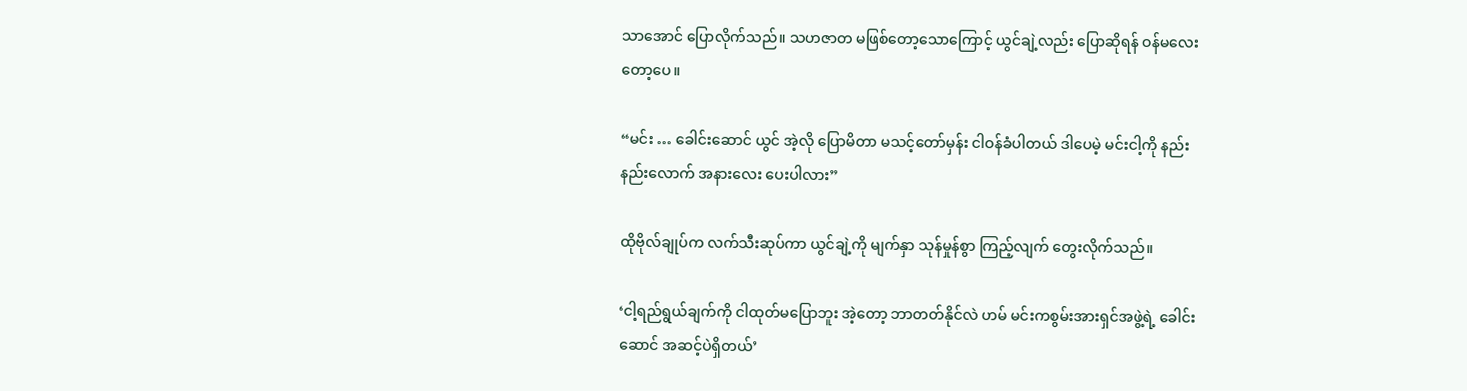သာအောင် ပြောလိုက်သည်။ သဟဇာတ မဖြစ်တော့သောကြောင့် ယွင်ချဲ့လည်း ပြောဆိုရန် ဝန်မလေးတော့ပေ။

“မင်း … ခေါင်းဆောင် ယွင် အဲ့လို ပြောမိတာ မသင့်တော်မှန်း ငါဝန်ခံပါတယ် ဒါပေမဲ့ မင်းငါ့ကို နည်းနည်းလောက် အနားလေး ပေးပါလား”

ထိုဗိုလ်ချုပ်က လက်သီးဆုပ်ကာ ယွင်ချဲ့ကို မျက်နှာ သုန်မှုန်စွာ ကြည့်လျက် တွေးလိုက်သည်။

‘ငါ့ရည်ရွယ်ချက်ကို ငါထုတ်မပြောဘူး အဲ့တော့ ဘာတတ်နိုင်လဲ ဟမ် မင်းကစွမ်းအားရှင်အဖွဲ့ရဲ့ ခေါင်းဆောင် အဆင့်ပဲရှိတယ်’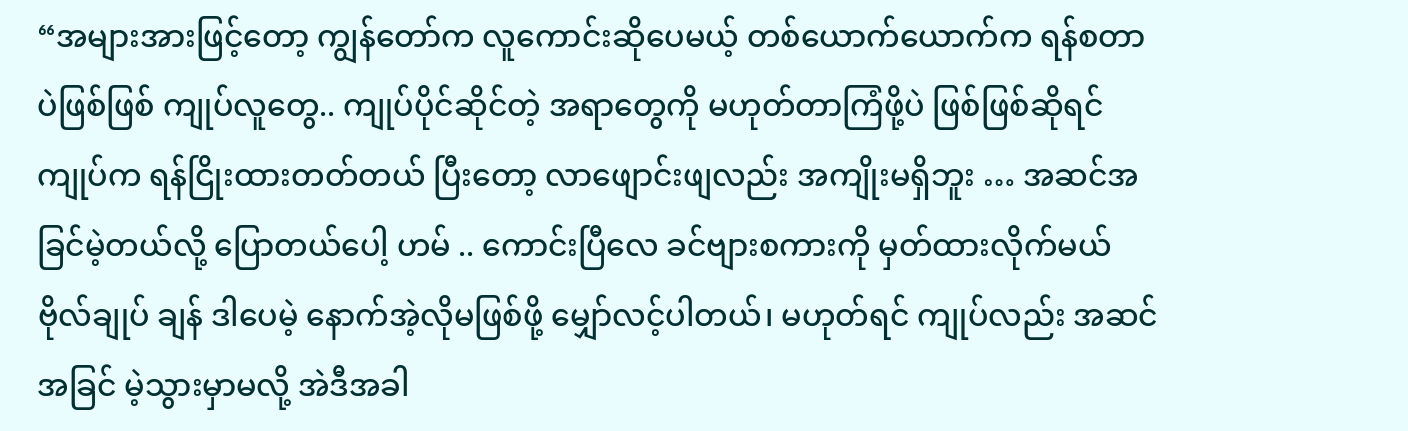“အများအားဖြင့်တော့ ကျွန်တော်က လူကောင်းဆိုပေမယ့် တစ်ယောက်ယောက်က ရန်စတာပဲဖြစ်ဖြစ် ကျုပ်လူတွေ.. ကျုပ်ပိုင်ဆိုင်တဲ့ အရာတွေကို မဟုတ်တာကြံဖို့ပဲ ဖြစ်ဖြစ်ဆိုရင် ကျုပ်က ရန်ငြိုးထားတတ်တယ် ပြီးတော့ လာဖျောင်းဖျလည်း အကျိုးမရှိဘူး … အဆင်အခြင်မဲ့တယ်လို့ ပြောတယ်ပေါ့ ဟမ် .. ကောင်းပြီလေ ခင်ဗျားစကားကို မှတ်ထားလိုက်မယ် ဗိုလ်ချုပ် ချန် ဒါပေမဲ့ နောက်အဲ့လိုမဖြစ်ဖို့ မျှော်လင့်ပါတယ်၊ မဟုတ်ရင် ကျုပ်လည်း အဆင်အခြင် မဲ့သွားမှာမလို့ အဲဒီအခါ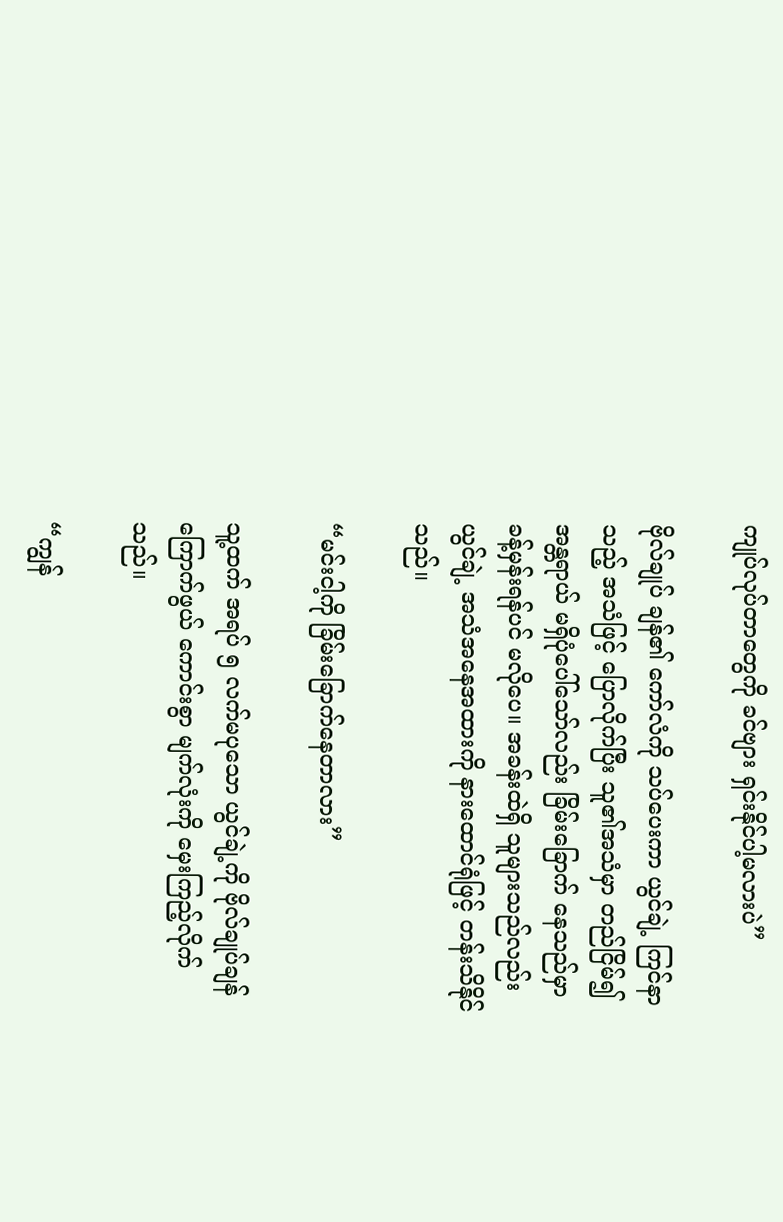ကျုပ်လုပ်တာတွေကို ခင်ဗျား ရှင်းနိုင်ပါ့မလားပဲ”

ဗိုလ်ချုပ် ချန်၏ ကော်လံကို သပ်ပေးကာ ယွင်ချဲ့ ကြင်နာသည့် အသံဖြင့် ပြောလိုက်ပြီး သူ၏အသံမှာ တည်ငြိမ်၍ အန္တရာယ် မရှိပုံပေါ်သော်လည်း ခြိမ်းခြောက် နေသည်မှာ ခန့်မှန်းရန်ပင် မလိုပေ။ အခန်းထဲရှိ သူများသည်လည်း ယွင်ချဲ့ အသံအနေအထားကို နားထောင်ရုံဖြင့် တန်းသိနိုင်သည်။

“မင်းငါ့ကို ခြိမ်းခြောက်နေတာလား”

သူ့ထက် အရပ် ၅ လက်မပုသော ယွင်ချဲ့ကို ဗိုလ်ချုပ်ချန် ကြောက်ဖွယ် ကောင်းစွာ မျက်လုံးကို မှေးကြည့်လိုက်သည်။

“ကျွန်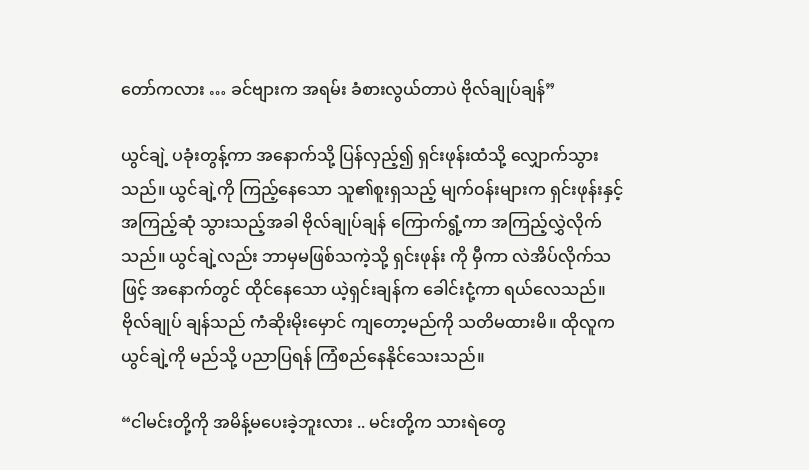တော်ကလား … ခင်ဗျားက အရမ်း ခံစားလွယ်တာပဲ ဗိုလ်ချုပ်ချန်”

ယွင်ချဲ့ ပခုံးတွန့်ကာ အနောက်သို့ ပြန်လှည့်၍ ရှင်းဖုန်းထံသို့ လျှောက်သွားသည်။ ယွင်ချဲ့ကို ကြည့်နေသော သူ၏စူးရှသည့် မျက်ဝန်းများက ရှင်းဖုန်းနှင့် အကြည့်ဆုံ သွားသည့်အခါ ဗိုလ်ချုပ်ချန် ကြောက်ရွံ့ကာ အကြည့်လွှဲလိုက်သည်။ ယွင်ချဲ့လည်း ဘာမှမဖြစ်သကဲ့သို့ ရှင်းဖုန်း ကို မှီကာ လဲအိပ်လိုက်သဖြင့် အနောက်တွင် ထိုင်နေသော ယဲ့ရှင်းချန်က ခေါင်းငုံ့ကာ ရယ်လေသည်။ ဗိုလ်ချုပ် ချန်သည် ကံဆိုးမိုးမှောင် ကျတော့မည်ကို သတိမထားမိ။ ထိုလူက ယွင်ချဲ့ကို မည်သို့ ပညာပြရန် ကြံစည်နေနိုင်သေးသည်။

“ငါမင်းတို့ကို အမိန့်မပေးခဲ့ဘူးလား .. မင်းတို့က သားရဲတွေ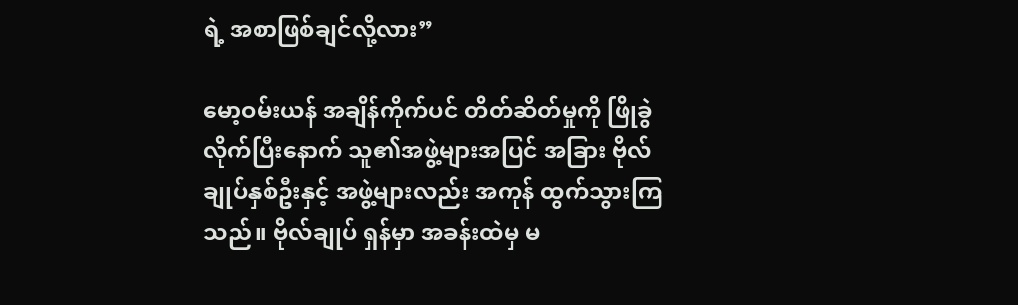ရဲ့ အစာဖြစ်ချင်လို့လား”

မော့ဝမ်းယန် အချိန်ကိုက်ပင် တိတ်ဆိတ်မှုကို ဖြိုခွဲလိုက်ပြီးနောက် သူ၏အဖွဲ့များအပြင် အခြား ဗိုလ်ချုပ်နှစ်ဦးနှင့် အဖွဲ့များလည်း အကုန် ထွက်သွားကြသည်။ ဗိုလ်ချုပ် ရှန်မှာ အခန်းထဲမှ မ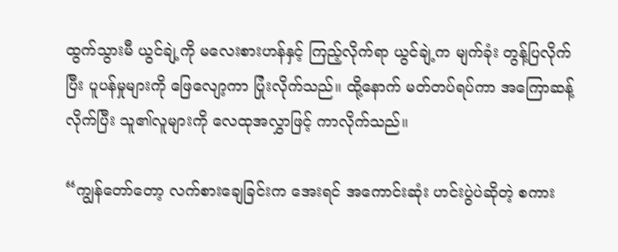ထွက်သွားမီ ယွင်ချဲ့ကို မလေးစားဟန်နှင့် ကြည့်လိုက်ရာ ယွင်ချဲ့က မျက်ခုံး တွန့်ပြလိုက်ပြီး ပူပန်မှုများကို ဖြေလျော့ကာ ပြုံးလိုက်သည်။ ထို့နောက် မတ်တပ်ရပ်ကာ အကြောဆန့် လိုက်ပြီး သူ၏လူများကို လေထုအလွှာဖြင့် ကာလိုက်သည်။

“ကျွန်တော်တော့ လက်စားချေခြင်းက အေးရင် အကောင်းဆုံး ဟင်းပွဲပဲဆိုတဲ့ စကား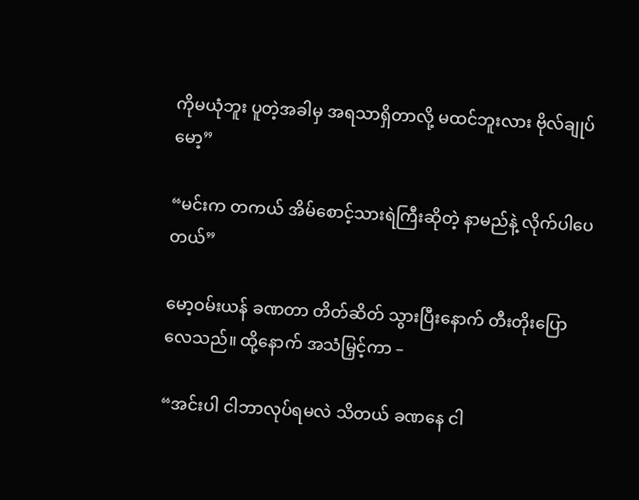ကိုမယုံဘူး ပူတဲ့အခါမှ အရသာရှိတာလို့ မထင်ဘူးလား ဗိုလ်ချုပ် မော့”

“မင်းက တကယ် အိမ်စောင့်သားရဲကြီးဆိုတဲ့ နာမည်နဲ့ လိုက်ပါပေတယ်”

မော့ဝမ်းယန် ခဏတာ တိတ်ဆိတ် သွားပြီးနောက် တီးတိုးပြောလေသည်။ ထို့နောက် အသံမြှင့်ကာ –

“အင်းပါ ငါဘာလုပ်ရမလဲ သိတယ် ခဏနေ ငါ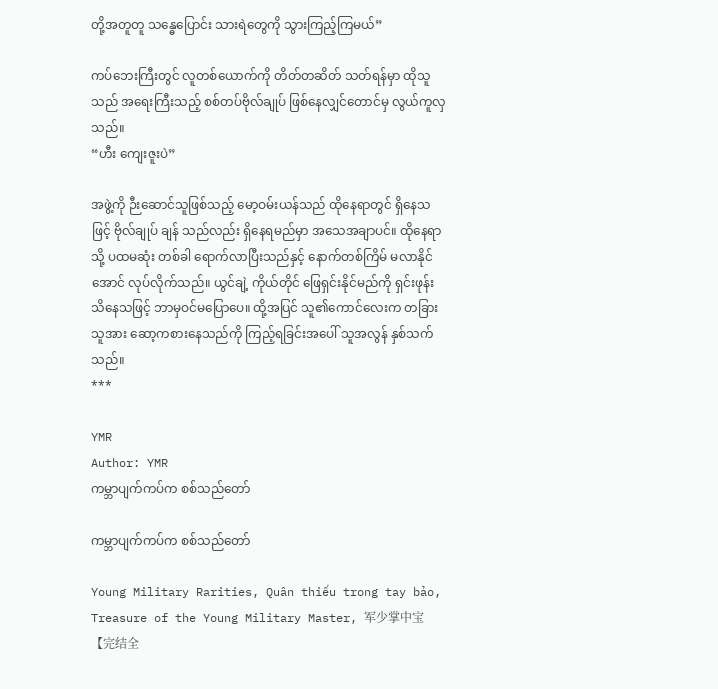တို့အတူတူ သန္ဓေပြောင်း သားရဲတွေကို သွားကြည့်ကြမယ်”

ကပ်ဘေးကြီးတွင် လူတစ်ယောက်ကို တိတ်တဆိတ် သတ်ရန်မှာ ထိုသူသည် အရေးကြီးသည့် စစ်တပ်ဗိုလ်ချုပ် ဖြစ်နေလျှင်တောင်မှ လွယ်ကူလှသည်။
“ဟီး ကျေးဇူးပဲ”

အဖွဲ့ကို ဉီးဆောင်သူဖြစ်သည့် မော့ဝမ်းယန်သည် ထိုနေရာတွင် ရှိနေသဖြင့် ဗိုလ်ချုပ် ချန် သည်လည်း ရှိနေရမည်မှာ အသေအချာပင်။ ထိုနေရာသို့ ပထမဆုံး တစ်ခါ ရောက်လာပြီးသည်နှင့် နောက်တစ်ကြိမ် မလာနိုင်အောင် လုပ်လိုက်သည်။ ယွင်ချဲ့ ကိုယ်တိုင် ဖြေရှင်းနိုင်မည်ကို ရှင်းဖုန်း သိနေသဖြင့် ဘာမှဝင်မပြောပေ။ ထို့အပြင် သူ၏ကောင်လေးက တခြားသူအား ဆော့ကစားနေသည်ကို ကြည့်ရခြင်းအပေါ် သူအလွန် နှစ်သက်သည်။
***

YMR
Author: YMR
ကမ္ဘာပျက်ကပ်က စစ်သည်တော်

ကမ္ဘာပျက်ကပ်က စစ်သည်တော်

Young Military Rarities, Quân thiếu trong tay bảo, Treasure of the Young Military Master, 军少掌中宝 【完结全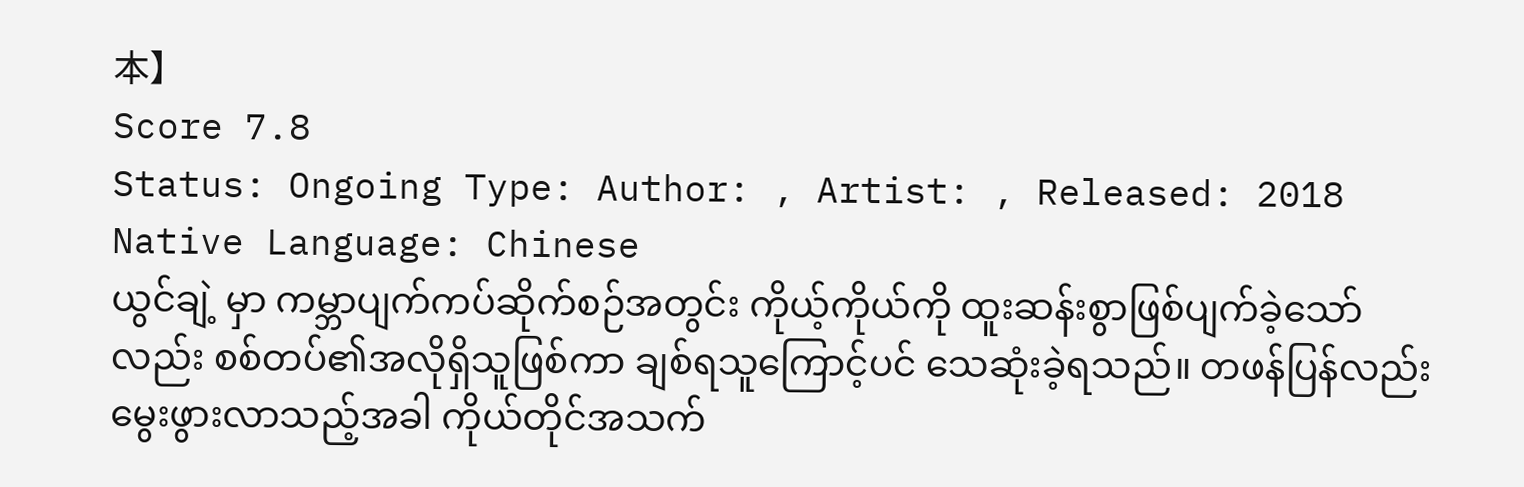本】
Score 7.8
Status: Ongoing Type: Author: , Artist: , Released: 2018 Native Language: Chinese
ယွင်ချဲ့ မှာ ကမ္ဘာပျက်ကပ်ဆိုက်စဉ်အတွင်း ကိုယ့်ကိုယ်ကို ထူးဆန်းစွာဖြစ်ပျက်ခဲ့သော်လည်း စစ်တပ်၏အလိုရှိသူဖြစ်ကာ ချစ်ရသူကြောင့်ပင် သေဆုံးခဲ့ရသည်။ တဖန်ပြန်လည်းမွေးဖွားလာသည့်အခါ ကိုယ်တိုင်အသက်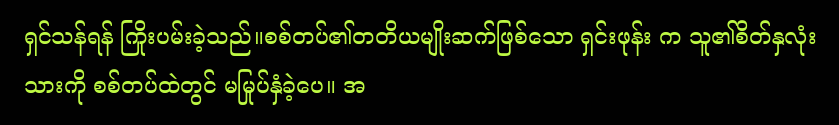ရှင်သန်ရန် ကြိုးပမ်းခဲ့သည်။စစ်တပ်၏တတိယမျိုးဆက်ဖြစ်သော ရှင်းဖုန်း က သူ၏စိတ်နှလုံးသားကို စစ်တပ်ထဲတွင် မမြုပ်နှံခဲ့ပေ။ အ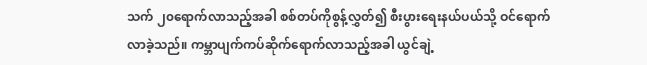သက် ၂၀ရောက်လာသည့်အခါ စစ်တပ်ကိုစွန့်လွှတ်၍ စီးပွားရေးနယ်ပယ်သို့ ဝင်ရောက်လာခဲ့သည်။ ကမ္ဘာပျက်ကပ်ဆိုက်ရောက်လာသည့်အခါ ယွင်ချဲ့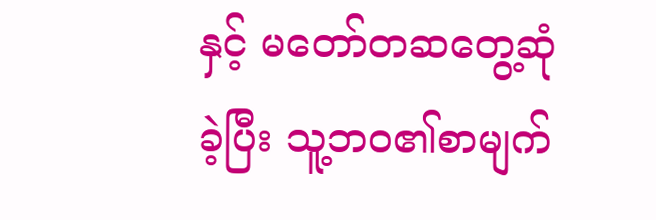နှင့် မတော်တဆတွေ့ဆုံခဲ့ပြီး သူ့ဘဝ၏စာမျက်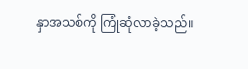နှာအသစ်ကို ကြုံဆုံလာခဲ့သည်။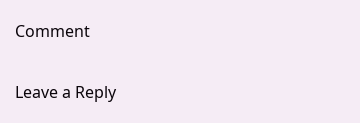Comment

Leave a Reply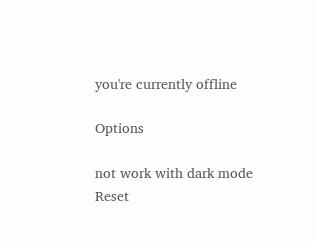you're currently offline

Options

not work with dark mode
Reset